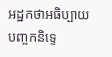អដ្ឋកថាអធិប្បាយបញ្ចកនិទ្ទេ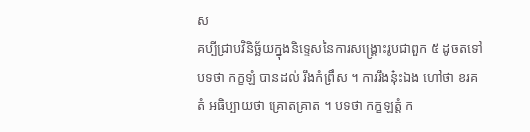ស
គប្បីជ្រាបវិនិច្ឆ័យក្នុងនិទ្ទេសនៃការសង្គ្រោះរូបជាពួក ៥ ដូចតទៅ បទថា កក្ខឡំ បានដល់ រឹងកំព្រឹស ។ ការរឹងនុ៎ះឯង ហៅថា ខរគតំ អធិប្បាយថា គ្រោតគ្រាត ។ បទថា កក្ខឡត្តំ ក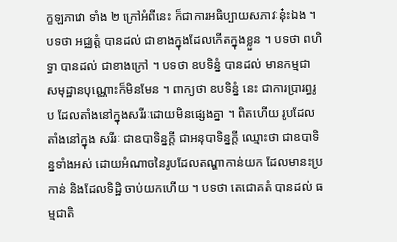ក្ខឡភាវោ ទាំង ២ ក្រៅអំពីនេះ ក៏ជាការអធិប្បាយសភាវៈនុ៎ះឯង ។ បទថា អជ្ឈត្តំ បានដល់ ជាខាងក្នុងដែលកើតក្នុងខ្លួន ។ បទថា ពហិទ្ធា បានដល់ ជាខាងក្រៅ ។ បទថា ឧបទិន្នំ បានដល់ មានកម្មជា សមុដ្ឋានបុណ្ណោះក៏មិនមែន ។ ពាក្យថា ឧបទិន្នំ នេះ ជាការប្រារព្ធរូប ដែលតាំងនៅក្នុងសរីរៈដោយមិនផ្សេងគ្នា ។ ពិតហើយ រូបដែលតាំងនៅក្នុង សរីរៈ ជាឧបាទិន្នក្តី ជាអនុបាទិន្នក្តី ឈ្មោះថា ជាឧបាទិន្នទាំងអស់ ដោយអំណាចនៃរូបដែលតណ្ហាកាន់យក ដែលមានះប្រកាន់ និងដែលទិដ្ឋិ ចាប់យកហើយ ។ បទថា តេជោគតំ បានដល់ ធម្មជាតិ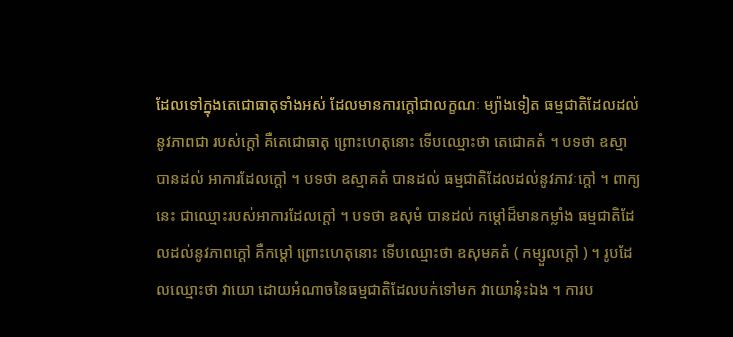ដែលទៅក្នុងតេជោធាតុទាំងអស់ ដែលមានការក្តៅជាលក្ខណៈ ម្យ៉ាងទៀត ធម្មជាតិដែលដល់នូវភាពជា របស់ក្តៅ គឺតេជោធាតុ ព្រោះហេតុនោះ ទើបឈ្មោះថា តេជោគតំ ។ បទថា ឧស្មា បានដល់ អាការដែលក្តៅ ។ បទថា ឧស្មាគតំ បានដល់ ធម្មជាតិដែលដល់នូវភាវៈក្តៅ ។ ពាក្យនេះ ជាឈ្មោះរបស់អាការដែលក្តៅ ។ បទថា ឧសុមំ បានដល់ កម្តៅដ៏មានកម្លាំង ធម្មជាតិដែលដល់នូវភាពក្តៅ គឺកម្តៅ ព្រោះហេតុនោះ ទើបឈ្មោះថា ឧសុមគតំ ( កម្សួលក្តៅ ) ។ រូបដែលឈ្មោះថា វាយោ ដោយអំណាចនៃធម្មជាតិដែលបក់ទៅមក វាយោន៎ុះឯង ។ ការប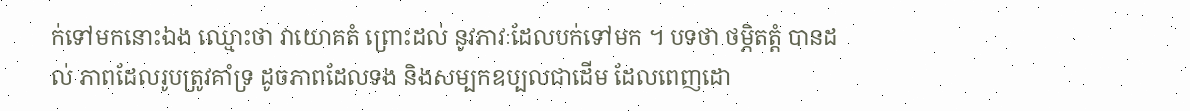ក់ទៅមកនោះឯង ឈ្មោះថា វាយោគតំ ព្រោះដល់ នូវភាវៈដែលបក់ទៅមក ។ បទថា ថម្ភិតត្តំ បានដល់ ភាពដែលរូបត្រូវគាំទ្រ ដូចភាពដែលទង និងសម្បកឧប្បលជាដើម ដែលពេញដោ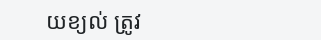យខ្យល់ ត្រូវ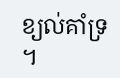ខ្យល់គាំទ្រ ។